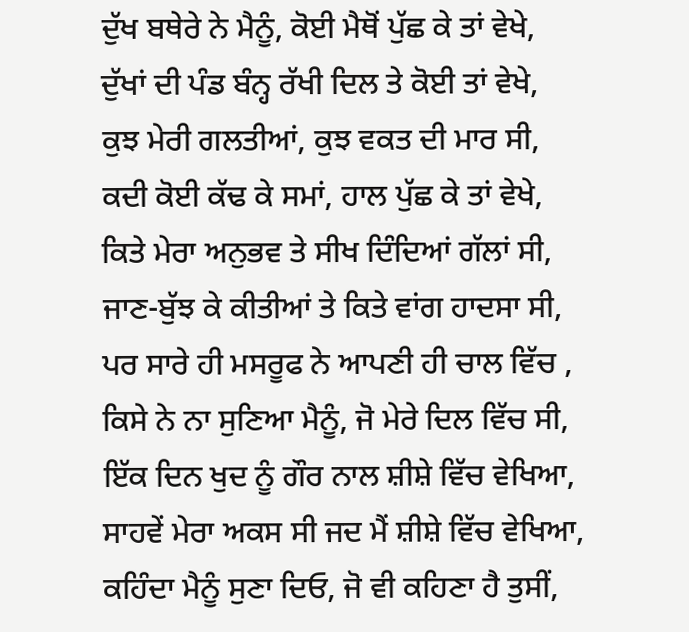ਦੁੱਖ ਬਥੇਰੇ ਨੇ ਮੈਨੂੰ, ਕੋਈ ਮੈਥੋਂ ਪੁੱਛ ਕੇ ਤਾਂ ਵੇਖੇ,
ਦੁੱਖਾਂ ਦੀ ਪੰਡ ਬੰਨ੍ਹ ਰੱਖੀ ਦਿਲ ਤੇ ਕੋਈ ਤਾਂ ਵੇਖੇ,
ਕੁਝ ਮੇਰੀ ਗਲਤੀਆਂ, ਕੁਝ ਵਕਤ ਦੀ ਮਾਰ ਸੀ,
ਕਦੀ ਕੋਈ ਕੱਢ ਕੇ ਸਮਾਂ, ਹਾਲ ਪੁੱਛ ਕੇ ਤਾਂ ਵੇਖੇ,
ਕਿਤੇ ਮੇਰਾ ਅਨੁਭਵ ਤੇ ਸੀਖ ਦਿੰਦਿਆਂ ਗੱਲਾਂ ਸੀ,
ਜਾਣ-ਬੁੱਝ ਕੇ ਕੀਤੀਆਂ ਤੇ ਕਿਤੇ ਵਾਂਗ ਹਾਦਸਾ ਸੀ,
ਪਰ ਸਾਰੇ ਹੀ ਮਸਰੂਫ ਨੇ ਆਪਣੀ ਹੀ ਚਾਲ ਵਿੱਚ ,
ਕਿਸੇ ਨੇ ਨਾ ਸੁਣਿਆ ਮੈਨੂੰ, ਜੋ ਮੇਰੇ ਦਿਲ ਵਿੱਚ ਸੀ,
ਇੱਕ ਦਿਨ ਖੁਦ ਨੂੰ ਗੌਰ ਨਾਲ ਸ਼ੀਸ਼ੇ ਵਿੱਚ ਵੇਖਿਆ,
ਸਾਹਵੇਂ ਮੇਰਾ ਅਕਸ ਸੀ ਜਦ ਮੈਂ ਸ਼ੀਸ਼ੇ ਵਿੱਚ ਵੇਖਿਆ,
ਕਹਿੰਦਾ ਮੈਨੂੰ ਸੁਣਾ ਦਿਓ, ਜੋ ਵੀ ਕਹਿਣਾ ਹੈ ਤੁਸੀਂ,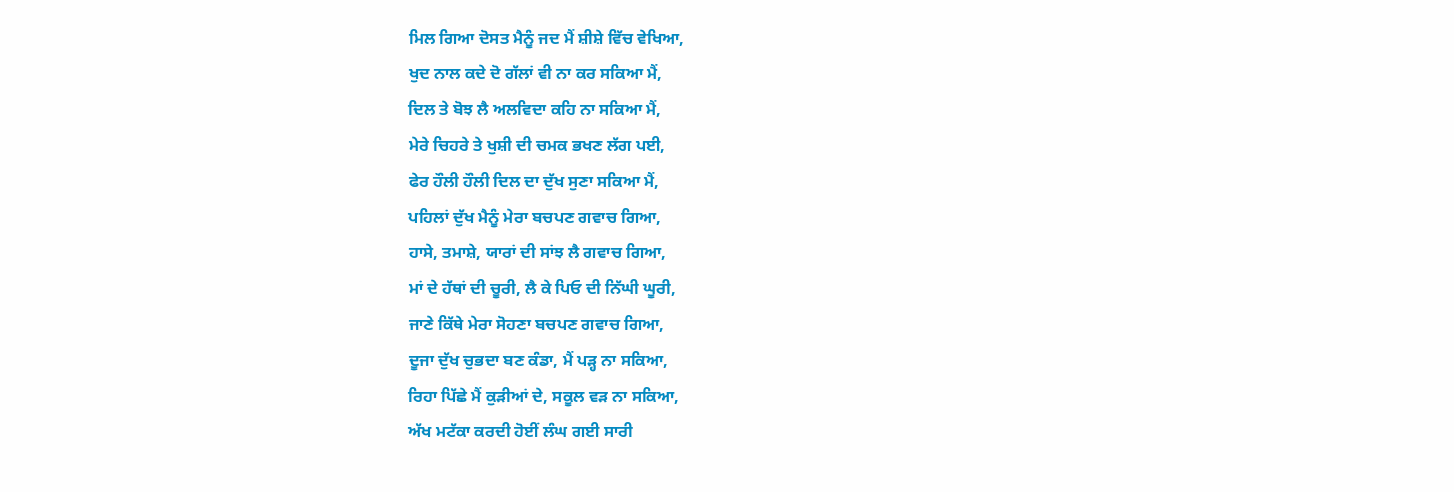ਮਿਲ ਗਿਆ ਦੋਸਤ ਮੈਨੂੰ ਜਦ ਮੈਂ ਸ਼ੀਸ਼ੇ ਵਿੱਚ ਵੇਖਿਆ,
ਖੁਦ ਨਾਲ ਕਦੇ ਦੋ ਗੱਲਾਂ ਵੀ ਨਾ ਕਰ ਸਕਿਆ ਮੈਂ,
ਦਿਲ ਤੇ ਬੋਝ ਲੈ ਅਲਵਿਦਾ ਕਹਿ ਨਾ ਸਕਿਆ ਮੈਂ,
ਮੇਰੇ ਚਿਹਰੇ ਤੇ ਖੁਸ਼ੀ ਦੀ ਚਮਕ ਭਖਣ ਲੱਗ ਪਈ,
ਫੇਰ ਹੌਲੀ ਹੌਲੀ ਦਿਲ ਦਾ ਦੁੱਖ ਸੁਣਾ ਸਕਿਆ ਮੈਂ,
ਪਹਿਲਾਂ ਦੁੱਖ ਮੈਨੂੰ ਮੇਰਾ ਬਚਪਣ ਗਵਾਚ ਗਿਆ,
ਹਾਸੇ, ਤਮਾਸ਼ੇ, ਯਾਰਾਂ ਦੀ ਸਾਂਝ ਲੈ ਗਵਾਚ ਗਿਆ,
ਮਾਂ ਦੇ ਹੱਥਾਂ ਦੀ ਚੂਰੀ, ਲੈ ਕੇ ਪਿਓ ਦੀ ਨਿੱਘੀ ਘੂਰੀ,
ਜਾਣੇ ਕਿੱਥੇ ਮੇਰਾ ਸੋਹਣਾ ਬਚਪਣ ਗਵਾਚ ਗਿਆ,
ਦੂਜਾ ਦੁੱਖ ਚੁਭਦਾ ਬਣ ਕੰਡਾ, ਮੈਂ ਪੜ੍ਹ ਨਾ ਸਕਿਆ,
ਰਿਹਾ ਪਿੱਛੇ ਮੈਂ ਕੁੜੀਆਂ ਦੇ, ਸਕੂਲ ਵੜ ਨਾ ਸਕਿਆ,
ਅੱਖ ਮਟੱਕਾ ਕਰਦੀ ਹੋਈਂ ਲੰਘ ਗਈ ਸਾਰੀ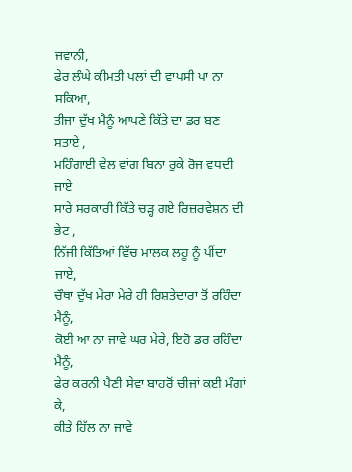ਜਵਾਨੀ,
ਫੇਰ ਲੰਘੇ ਕੀਮਤੀ ਪਲਾਂ ਦੀ ਵਾਪਸੀ ਪਾ ਨਾ ਸਕਿਆ,
ਤੀਜਾ ਦੁੱਖ ਮੈਨੂੰ ਆਪਣੇ ਕਿੱਤੇ ਦਾ ਡਰ ਬਣ ਸਤਾਏ ,
ਮਹਿੰਗਾਈ ਵੇਲ ਵਾਂਗ ਬਿਨਾ ਰੁਕੇ ਰੋਜ ਵਧਦੀ ਜਾਏ
ਸਾਰੇ ਸਰਕਾਰੀ ਕਿੱਤੇ ਚੜ੍ਹ ਗਏ ਰਿਜ਼ਰਵੇਸ਼ਨ ਦੀ ਭੇਟ ,
ਨਿੱਜੀ ਕਿੱਤਿਆਂ ਵਿੱਚ ਮਾਲਕ ਲਹੂ ਨੂੰ ਪੀਂਦਾ ਜਾਏ,
ਚੌਥਾ ਦੁੱਖ ਮੇਰਾ ਮੇਰੇ ਹੀ ਰਿਸ਼ਤੇਦਾਰਾ ਤੋਂ ਰਹਿੰਦਾ ਮੈਨੂੰ,
ਕੋਈ ਆ ਨਾ ਜਾਵੇ ਘਰ ਮੇਰੇ, ਇਹੋ ਡਰ ਰਹਿੰਦਾ ਮੈਨੂੰ,
ਫੇਰ ਕਰਨੀ ਪੈਣੀ ਸੇਵਾ ਬਾਹਰੋਂ ਚੀਜਾਂ ਕਈ ਮੰਗਾਂ ਕੇ,
ਕੀਤੇ ਹਿੱਲ ਨਾ ਜਾਵੇ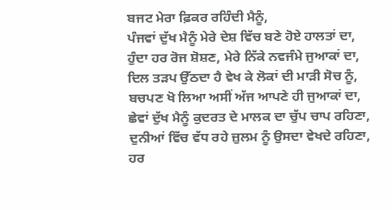ਬਜਟ ਮੇਰਾ ਫ਼ਿਕਰ ਰਹਿੰਦੀ ਮੈਨੂੰ,
ਪੰਜਵਾਂ ਦੁੱਖ ਮੈਨੂੰ ਮੇਰੇ ਦੇਸ਼ ਵਿੱਚ ਬਣੇ ਹੋਏ ਹਾਲਤਾਂ ਦਾ,
ਹੁੰਦਾ ਹਰ ਰੋਜ ਸ਼ੋਸ਼ਣ, ਮੇਰੇ ਨਿੱਕੇ ਨਵਜੰਮੇ ਜੁਆਕਾਂ ਦਾ,
ਦਿਲ ਤੜਪ ਉੱਠਦਾ ਹੈ ਵੇਖ ਕੇ ਲੋਕਾਂ ਦੀ ਮਾੜੀ ਸੋਚ ਨੂੰ,
ਬਚਪਣ ਖੋ ਲਿਆ ਅਸੀਂ ਅੱਜ ਆਪਣੇ ਹੀ ਜੁਆਕਾਂ ਦਾ,
ਛੇਵਾਂ ਦੁੱਖ ਮੈਨੂੰ ਕੁਦਰਤ ਦੇ ਮਾਲਕ ਦਾ ਚੁੱਪ ਚਾਪ ਰਹਿਣਾ,
ਦੁਨੀਆਂ ਵਿੱਚ ਵੱਧ ਰਹੇ ਜ਼ੁਲਮ ਨੂੰ ਉਸਦਾ ਵੇਖਦੇ ਰਹਿਣਾ,
ਹਰ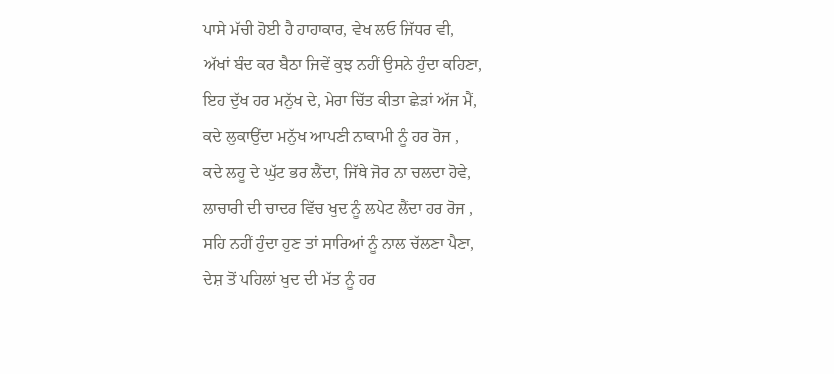ਪਾਸੇ ਮੱਚੀ ਹੋਈ ਹੈ ਹਾਹਾਕਾਰ, ਵੇਖ ਲਓ ਜਿੱਧਰ ਵੀ,
ਅੱਖਾਂ ਬੰਦ ਕਰ ਬੈਠਾ ਜਿਵੇਂ ਕੁਝ ਨਹੀਂ ਉਸਨੇ ਹੁੰਦਾ ਕਹਿਣਾ,
ਇਹ ਦੁੱਖ ਹਰ ਮਨੁੱਖ ਦੇ, ਮੇਰਾ ਚਿੱਤ ਕੀਤਾ ਛੇੜਾਂ ਅੱਜ ਮੈਂ,
ਕਦੇ ਲੁਕਾਉਂਦਾ ਮਨੁੱਖ ਆਪਣੀ ਨਾਕਾਮੀ ਨੂੰ ਹਰ ਰੋਜ ,
ਕਦੇ ਲਹੂ ਦੇ ਘੁੱਟ ਭਰ ਲੈਂਦਾ, ਜਿੱਥੇ ਜੋਰ ਨਾ ਚਲਦਾ ਹੋਵੇ,
ਲਾਚਾਰੀ ਦੀ ਚਾਦਰ ਵਿੱਚ ਖੁਦ ਨੂੰ ਲਪੇਟ ਲੈਂਦਾ ਹਰ ਰੋਜ ,
ਸਹਿ ਨਹੀਂ ਹੁੰਦਾ ਹੁਣ ਤਾਂ ਸਾਰਿਆਂ ਨੂੰ ਨਾਲ ਚੱਲਣਾ ਪੈਣਾ,
ਦੇਸ਼ ਤੋਂ ਪਹਿਲਾਂ ਖੁਦ ਦੀ ਮੱਤ ਨੂੰ ਹਰ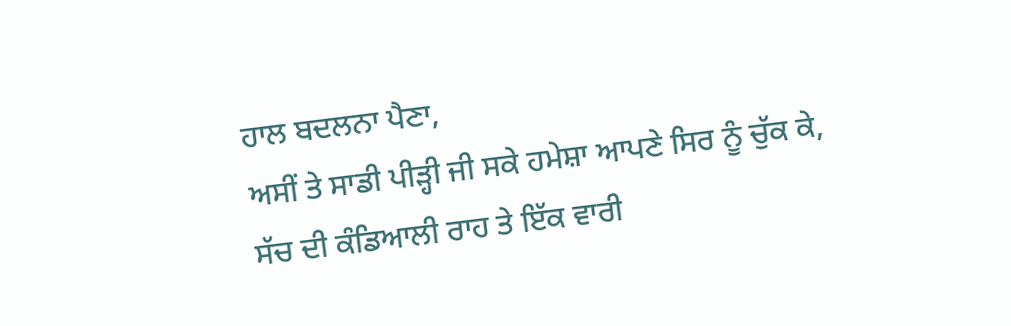ਹਾਲ ਬਦਲਨਾ ਪੈਣਾ,
ਅਸੀਂ ਤੇ ਸਾਡੀ ਪੀੜ੍ਹੀ ਜੀ ਸਕੇ ਹਮੇਸ਼ਾ ਆਪਣੇ ਸਿਰ ਨੂੰ ਚੁੱਕ ਕੇ,
ਸੱਚ ਦੀ ਕੰਡਿਆਲੀ ਰਾਹ ਤੇ ਇੱਕ ਵਾਰੀ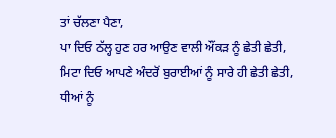ਤਾਂ ਚੱਲਣਾ ਪੈਣਾ,
ਪਾ ਦਿਓ ਠੱਲ੍ਹ ਹੁਣ ਹਰ ਆਉਣ ਵਾਲੀ ਔਂਕੜ ਨੂੰ ਛੇਤੀ ਛੇਤੀ,
ਮਿਟਾ ਦਿਓ ਆਪਣੇ ਅੰਦਰੋਂ ਬੁਰਾਈਆਂ ਨੂੰ ਸਾਰੇ ਹੀ ਛੇਤੀ ਛੇਤੀ,
ਧੀਆਂ ਨੂੰ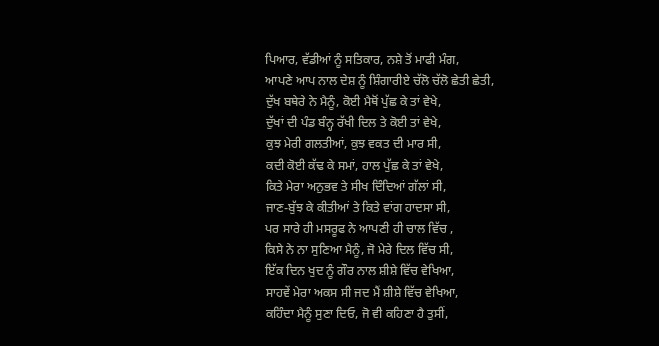ਪਿਆਰ, ਵੱਡੀਆਂ ਨੂੰ ਸਤਿਕਾਰ, ਨਸ਼ੇ ਤੋਂ ਮਾਫੀ ਮੰਗ,
ਆਪਣੇ ਆਪ ਨਾਲ ਦੇਸ਼ ਨੂੰ ਸ਼ਿੰਗਾਰੀਏ ਚੱਲੋ ਚੱਲੋ ਛੇਤੀ ਛੇਤੀ,
ਦੁੱਖ ਬਥੇਰੇ ਨੇ ਮੈਨੂੰ, ਕੋਈ ਮੈਥੋਂ ਪੁੱਛ ਕੇ ਤਾਂ ਵੇਖੇ,
ਦੁੱਖਾਂ ਦੀ ਪੰਡ ਬੰਨ੍ਹ ਰੱਖੀ ਦਿਲ ਤੇ ਕੋਈ ਤਾਂ ਵੇਖੇ,
ਕੁਝ ਮੇਰੀ ਗਲਤੀਆਂ, ਕੁਝ ਵਕਤ ਦੀ ਮਾਰ ਸੀ,
ਕਦੀ ਕੋਈ ਕੱਢ ਕੇ ਸਮਾਂ, ਹਾਲ ਪੁੱਛ ਕੇ ਤਾਂ ਵੇਖੇ,
ਕਿਤੇ ਮੇਰਾ ਅਨੁਭਵ ਤੇ ਸੀਖ ਦਿੰਦਿਆਂ ਗੱਲਾਂ ਸੀ,
ਜਾਣ-ਬੁੱਝ ਕੇ ਕੀਤੀਆਂ ਤੇ ਕਿਤੇ ਵਾਂਗ ਹਾਦਸਾ ਸੀ,
ਪਰ ਸਾਰੇ ਹੀ ਮਸਰੂਫ ਨੇ ਆਪਣੀ ਹੀ ਚਾਲ ਵਿੱਚ ,
ਕਿਸੇ ਨੇ ਨਾ ਸੁਣਿਆ ਮੈਨੂੰ, ਜੋ ਮੇਰੇ ਦਿਲ ਵਿੱਚ ਸੀ,
ਇੱਕ ਦਿਨ ਖੁਦ ਨੂੰ ਗੌਰ ਨਾਲ ਸ਼ੀਸ਼ੇ ਵਿੱਚ ਵੇਖਿਆ,
ਸਾਹਵੇਂ ਮੇਰਾ ਅਕਸ ਸੀ ਜਦ ਮੈਂ ਸ਼ੀਸ਼ੇ ਵਿੱਚ ਵੇਖਿਆ,
ਕਹਿੰਦਾ ਮੈਨੂੰ ਸੁਣਾ ਦਿਓ, ਜੋ ਵੀ ਕਹਿਣਾ ਹੈ ਤੁਸੀਂ,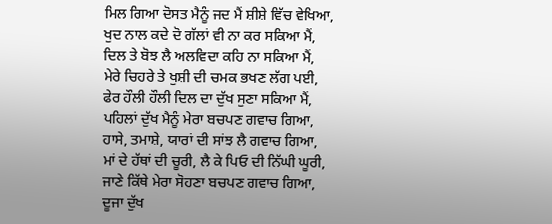ਮਿਲ ਗਿਆ ਦੋਸਤ ਮੈਨੂੰ ਜਦ ਮੈਂ ਸ਼ੀਸ਼ੇ ਵਿੱਚ ਵੇਖਿਆ,
ਖੁਦ ਨਾਲ ਕਦੇ ਦੋ ਗੱਲਾਂ ਵੀ ਨਾ ਕਰ ਸਕਿਆ ਮੈਂ,
ਦਿਲ ਤੇ ਬੋਝ ਲੈ ਅਲਵਿਦਾ ਕਹਿ ਨਾ ਸਕਿਆ ਮੈਂ,
ਮੇਰੇ ਚਿਹਰੇ ਤੇ ਖੁਸ਼ੀ ਦੀ ਚਮਕ ਭਖਣ ਲੱਗ ਪਈ,
ਫੇਰ ਹੌਲੀ ਹੌਲੀ ਦਿਲ ਦਾ ਦੁੱਖ ਸੁਣਾ ਸਕਿਆ ਮੈਂ,
ਪਹਿਲਾਂ ਦੁੱਖ ਮੈਨੂੰ ਮੇਰਾ ਬਚਪਣ ਗਵਾਚ ਗਿਆ,
ਹਾਸੇ, ਤਮਾਸ਼ੇ, ਯਾਰਾਂ ਦੀ ਸਾਂਝ ਲੈ ਗਵਾਚ ਗਿਆ,
ਮਾਂ ਦੇ ਹੱਥਾਂ ਦੀ ਚੂਰੀ, ਲੈ ਕੇ ਪਿਓ ਦੀ ਨਿੱਘੀ ਘੂਰੀ,
ਜਾਣੇ ਕਿੱਥੇ ਮੇਰਾ ਸੋਹਣਾ ਬਚਪਣ ਗਵਾਚ ਗਿਆ,
ਦੂਜਾ ਦੁੱਖ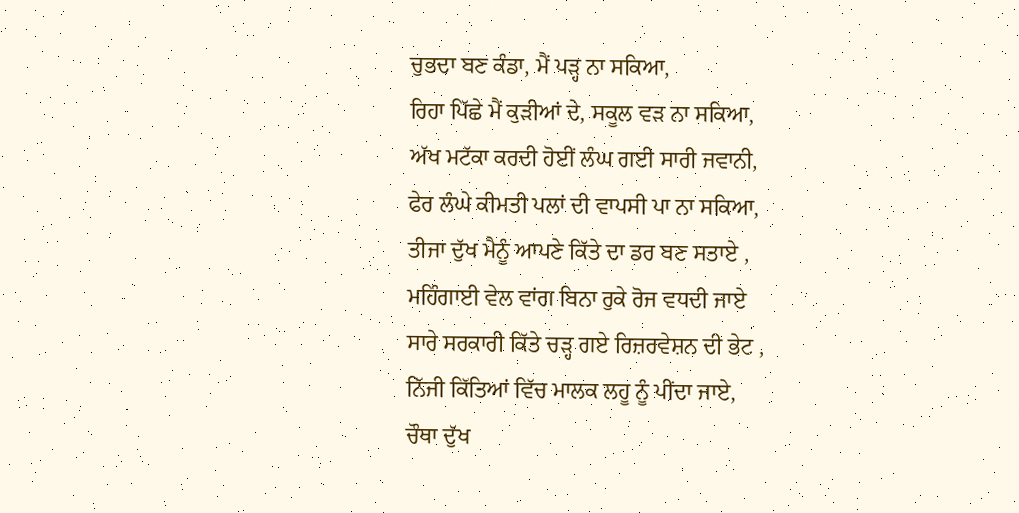ਚੁਭਦਾ ਬਣ ਕੰਡਾ, ਮੈਂ ਪੜ੍ਹ ਨਾ ਸਕਿਆ,
ਰਿਹਾ ਪਿੱਛੇ ਮੈਂ ਕੁੜੀਆਂ ਦੇ, ਸਕੂਲ ਵੜ ਨਾ ਸਕਿਆ,
ਅੱਖ ਮਟੱਕਾ ਕਰਦੀ ਹੋਈਂ ਲੰਘ ਗਈ ਸਾਰੀ ਜਵਾਨੀ,
ਫੇਰ ਲੰਘੇ ਕੀਮਤੀ ਪਲਾਂ ਦੀ ਵਾਪਸੀ ਪਾ ਨਾ ਸਕਿਆ,
ਤੀਜਾ ਦੁੱਖ ਮੈਨੂੰ ਆਪਣੇ ਕਿੱਤੇ ਦਾ ਡਰ ਬਣ ਸਤਾਏ ,
ਮਹਿੰਗਾਈ ਵੇਲ ਵਾਂਗ ਬਿਨਾ ਰੁਕੇ ਰੋਜ ਵਧਦੀ ਜਾਏ
ਸਾਰੇ ਸਰਕਾਰੀ ਕਿੱਤੇ ਚੜ੍ਹ ਗਏ ਰਿਜ਼ਰਵੇਸ਼ਨ ਦੀ ਭੇਟ ,
ਨਿੱਜੀ ਕਿੱਤਿਆਂ ਵਿੱਚ ਮਾਲਕ ਲਹੂ ਨੂੰ ਪੀਂਦਾ ਜਾਏ,
ਚੌਥਾ ਦੁੱਖ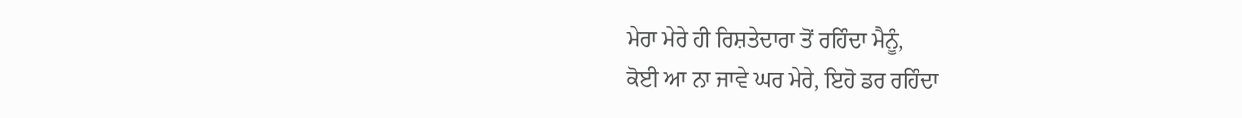ਮੇਰਾ ਮੇਰੇ ਹੀ ਰਿਸ਼ਤੇਦਾਰਾ ਤੋਂ ਰਹਿੰਦਾ ਮੈਨੂੰ,
ਕੋਈ ਆ ਨਾ ਜਾਵੇ ਘਰ ਮੇਰੇ, ਇਹੋ ਡਰ ਰਹਿੰਦਾ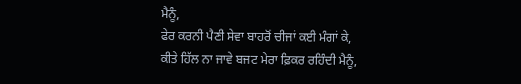ਮੈਨੂੰ,
ਫੇਰ ਕਰਨੀ ਪੈਣੀ ਸੇਵਾ ਬਾਹਰੋਂ ਚੀਜਾਂ ਕਈ ਮੰਗਾਂ ਕੇ,
ਕੀਤੇ ਹਿੱਲ ਨਾ ਜਾਵੇ ਬਜਟ ਮੇਰਾ ਫ਼ਿਕਰ ਰਹਿੰਦੀ ਮੈਨੂੰ,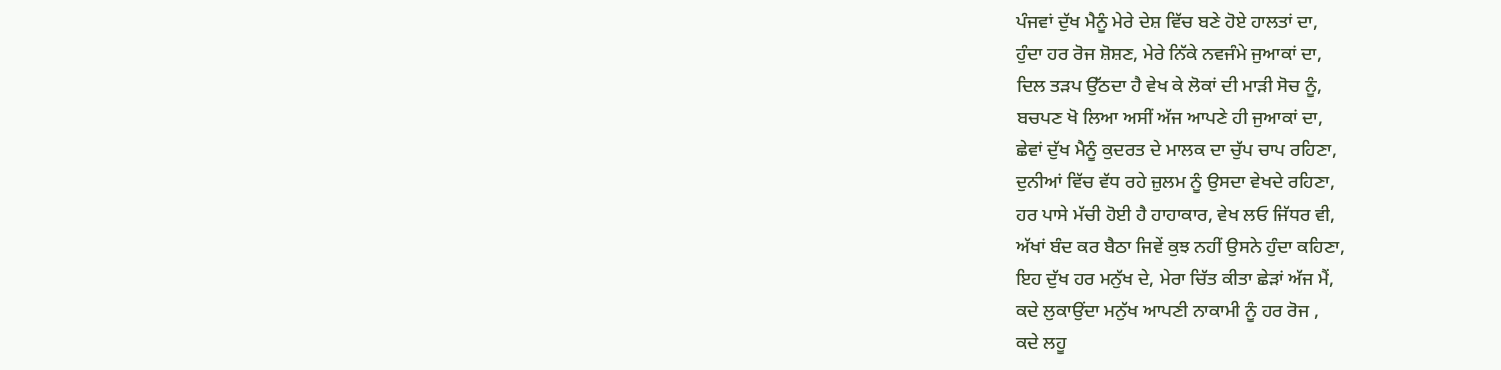ਪੰਜਵਾਂ ਦੁੱਖ ਮੈਨੂੰ ਮੇਰੇ ਦੇਸ਼ ਵਿੱਚ ਬਣੇ ਹੋਏ ਹਾਲਤਾਂ ਦਾ,
ਹੁੰਦਾ ਹਰ ਰੋਜ ਸ਼ੋਸ਼ਣ, ਮੇਰੇ ਨਿੱਕੇ ਨਵਜੰਮੇ ਜੁਆਕਾਂ ਦਾ,
ਦਿਲ ਤੜਪ ਉੱਠਦਾ ਹੈ ਵੇਖ ਕੇ ਲੋਕਾਂ ਦੀ ਮਾੜੀ ਸੋਚ ਨੂੰ,
ਬਚਪਣ ਖੋ ਲਿਆ ਅਸੀਂ ਅੱਜ ਆਪਣੇ ਹੀ ਜੁਆਕਾਂ ਦਾ,
ਛੇਵਾਂ ਦੁੱਖ ਮੈਨੂੰ ਕੁਦਰਤ ਦੇ ਮਾਲਕ ਦਾ ਚੁੱਪ ਚਾਪ ਰਹਿਣਾ,
ਦੁਨੀਆਂ ਵਿੱਚ ਵੱਧ ਰਹੇ ਜ਼ੁਲਮ ਨੂੰ ਉਸਦਾ ਵੇਖਦੇ ਰਹਿਣਾ,
ਹਰ ਪਾਸੇ ਮੱਚੀ ਹੋਈ ਹੈ ਹਾਹਾਕਾਰ, ਵੇਖ ਲਓ ਜਿੱਧਰ ਵੀ,
ਅੱਖਾਂ ਬੰਦ ਕਰ ਬੈਠਾ ਜਿਵੇਂ ਕੁਝ ਨਹੀਂ ਉਸਨੇ ਹੁੰਦਾ ਕਹਿਣਾ,
ਇਹ ਦੁੱਖ ਹਰ ਮਨੁੱਖ ਦੇ, ਮੇਰਾ ਚਿੱਤ ਕੀਤਾ ਛੇੜਾਂ ਅੱਜ ਮੈਂ,
ਕਦੇ ਲੁਕਾਉਂਦਾ ਮਨੁੱਖ ਆਪਣੀ ਨਾਕਾਮੀ ਨੂੰ ਹਰ ਰੋਜ ,
ਕਦੇ ਲਹੂ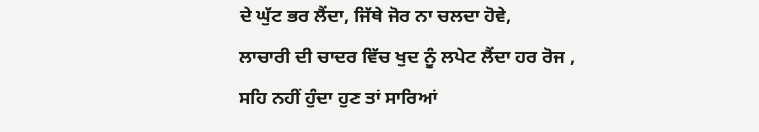ਦੇ ਘੁੱਟ ਭਰ ਲੈਂਦਾ, ਜਿੱਥੇ ਜੋਰ ਨਾ ਚਲਦਾ ਹੋਵੇ,
ਲਾਚਾਰੀ ਦੀ ਚਾਦਰ ਵਿੱਚ ਖੁਦ ਨੂੰ ਲਪੇਟ ਲੈਂਦਾ ਹਰ ਰੋਜ ,
ਸਹਿ ਨਹੀਂ ਹੁੰਦਾ ਹੁਣ ਤਾਂ ਸਾਰਿਆਂ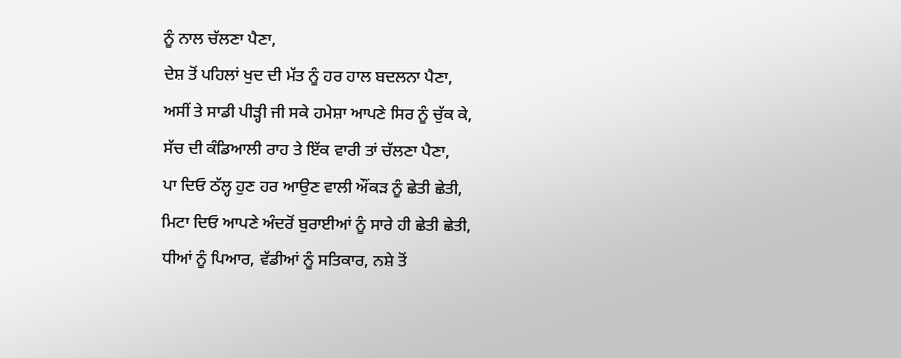ਨੂੰ ਨਾਲ ਚੱਲਣਾ ਪੈਣਾ,
ਦੇਸ਼ ਤੋਂ ਪਹਿਲਾਂ ਖੁਦ ਦੀ ਮੱਤ ਨੂੰ ਹਰ ਹਾਲ ਬਦਲਨਾ ਪੈਣਾ,
ਅਸੀਂ ਤੇ ਸਾਡੀ ਪੀੜ੍ਹੀ ਜੀ ਸਕੇ ਹਮੇਸ਼ਾ ਆਪਣੇ ਸਿਰ ਨੂੰ ਚੁੱਕ ਕੇ,
ਸੱਚ ਦੀ ਕੰਡਿਆਲੀ ਰਾਹ ਤੇ ਇੱਕ ਵਾਰੀ ਤਾਂ ਚੱਲਣਾ ਪੈਣਾ,
ਪਾ ਦਿਓ ਠੱਲ੍ਹ ਹੁਣ ਹਰ ਆਉਣ ਵਾਲੀ ਔਂਕੜ ਨੂੰ ਛੇਤੀ ਛੇਤੀ,
ਮਿਟਾ ਦਿਓ ਆਪਣੇ ਅੰਦਰੋਂ ਬੁਰਾਈਆਂ ਨੂੰ ਸਾਰੇ ਹੀ ਛੇਤੀ ਛੇਤੀ,
ਧੀਆਂ ਨੂੰ ਪਿਆਰ, ਵੱਡੀਆਂ ਨੂੰ ਸਤਿਕਾਰ, ਨਸ਼ੇ ਤੋਂ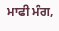ਮਾਫੀ ਮੰਗ,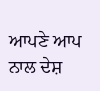ਆਪਣੇ ਆਪ ਨਾਲ ਦੇਸ਼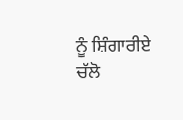ਨੂੰ ਸ਼ਿੰਗਾਰੀਏ ਚੱਲੋ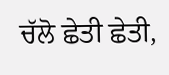ਚੱਲੋ ਛੇਤੀ ਛੇਤੀ,